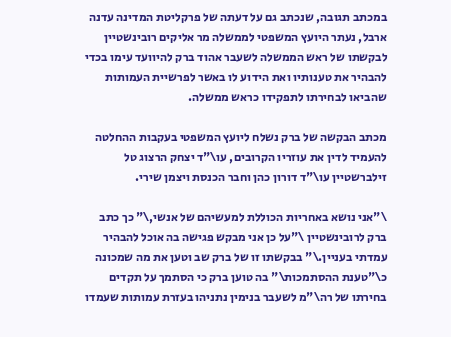במכתב תגובה, שנכתב גם על דעתה של פרקליטת המדינה עדנה ארבל, נעתר היועץ המשפטי לממשלה מר אליקים רובינשטיין לבקשתו של ראש הממשלה לשעבר אהוד ברק להיוועד עימו בכדי להבהיר את טענותיו ואת הידוע לו באשר לפרשיית העמותות שהביאו לבחירתו לתפקידו כראש ממשלה.

מכתב הבקשה של ברק נשלח ליועץ המשפטי בעקבות ההחלטה להעמיד לדין את עוזריו הקרובים, עו\"ד יצחק הרצוג טל זילברשטיין עו\"ד דורון כהן וחבר הכנסת ויצמן שירי.

\"אני נושא באחריות הכוללת למעשיהם של אנשי,\" כך כתב ברק לרובינשטיין \"על כן אני מבקש פגישה בה אוכל להבהיר עמדתי בעניין.\" בבקשתו זו של ברק שב וטען את מה שמכונה כ\"טענת ההסתמכות\" בה טוען ברק כי הסתמך על תקדים בחירתו של רה\"מ לשעבר בנימין נתניהו בעזרת עמותות שעמדו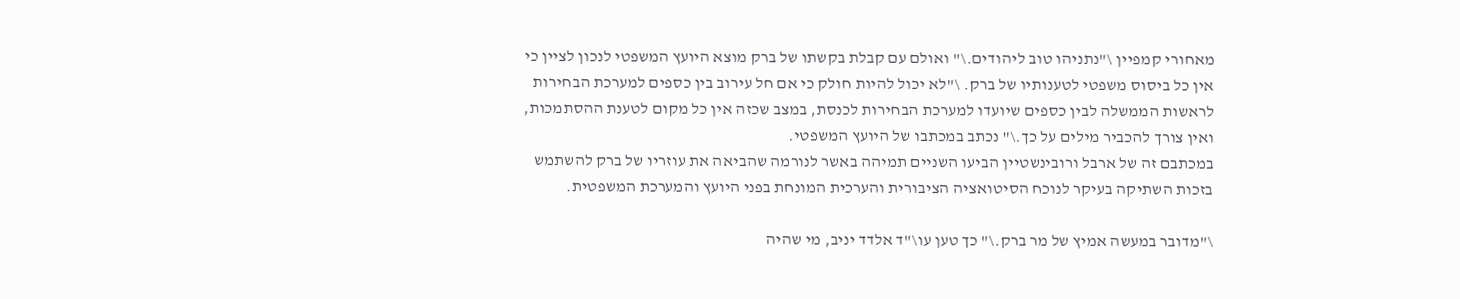מאחורי קמפיין \"נתניהו טוב ליהודים.\" ואולם עם קבלת בקשתו של ברק מוצא היועץ המשפטי לנכון לציין כי אין כל ביסוס משפטי לטענותיו של ברק. \"לא יכול להיות חולק כי אם חל עירוב בין כספים למערכת הבחירות לראשות הממשלה לבין כספים שיועדו למערכת הבחירות לכנסת, במצב שכזה אין כל מקום לטענת ההסתמכות, ואין צורך להכביר מילים על כך.\" נכתב במכתבו של היועץ המשפטי.
במכתבם זה של ארבל ורובינשטיין הביעו השניים תמיהה באשר לנורמה שהביאה את עוזריו של ברק להשתמש בזכות השתיקה בעיקר לנוכח הסיטואציה הציבורית והערכית המונחת בפני היועץ והמערכת המשפטית.

\"מדובר במעשה אמיץ של מר ברק.\" כך טען עו\"ד אלדד יניב, מי שהיה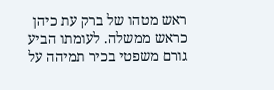ראש מטהו של ברק עת כיהן כראש ממשלה. לעומתו הביע גורם משפטי בכיר תמיהה על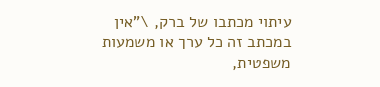עיתוי מכתבו של ברק, \"אין במכתב זה כל ערך או משמעות משפטית,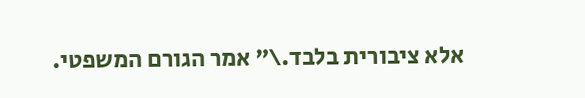אלא ציבורית בלבד.\" אמר הגורם המשפטי.